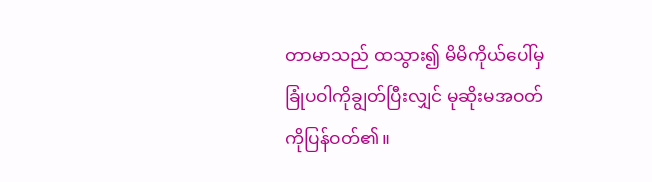တာမာသည် ထသွား၍ မိမိကိုယ်ပေါ်မှ ခြုံပဝါကိုချွတ်ပြီးလျှင် မုဆိုးမအဝတ်ကိုပြန်ဝတ်၏။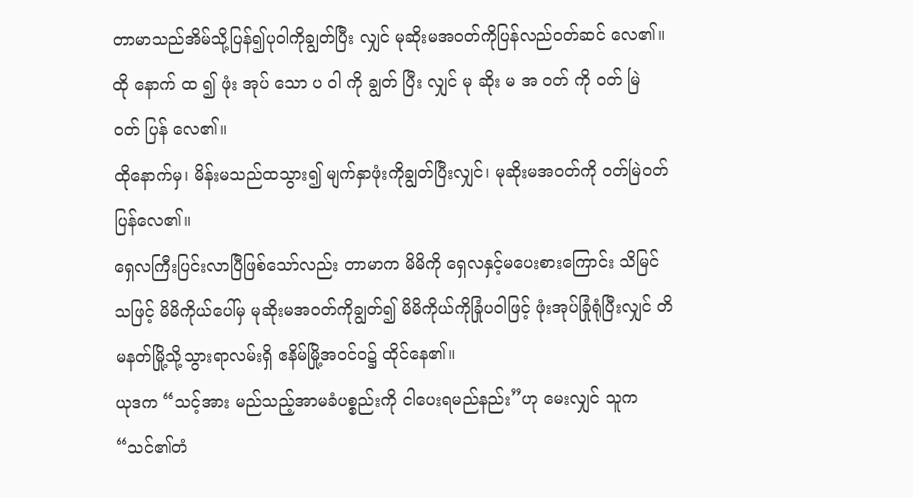တာမာသည်အိမ်သို့ပြန်၍ပုဝါကိုချွတ်ပြီး လျှင် မုဆိုးမအဝတ်ကိုပြန်လည်ဝတ်ဆင် လေ၏။
ထို နောက် ထ ၍ ဖုံး အုပ် သော ပ ဝါ ကို ချွတ် ပြီး လျှင် မု ဆိုး မ အ ဝတ် ကို ဝတ် မြဲ ဝတ် ပြန် လေ၏။
ထိုနောက်မှ၊ မိန်းမသည်ထသွား၍ မျက်နှာဖုံးကိုချွတ်ပြီးလျှင်၊ မုဆိုးမအဝတ်ကို ဝတ်မြဲဝတ်ပြန်လေ၏။
ရှေလကြီးပြင်းလာပြီဖြစ်သော်လည်း တာမာက မိမိကို ရှေလနှင့်မပေးစားကြောင်း သိမြင်သဖြင့် မိမိကိုယ်ပေါ်မှ မုဆိုးမအဝတ်ကိုချွတ်၍ မိမိကိုယ်ကိုခြုံပဝါဖြင့် ဖုံးအုပ်ခြုံရုံပြီးလျှင် တိမနတ်မြို့သို့သွားရာလမ်းရှိ ဧနိမ်မြို့အဝင်ဝ၌ ထိုင်နေ၏။
ယုဒက “သင့်အား မည်သည့်အာမခံပစ္စည်းကို ငါပေးရမည်နည်း”ဟု မေးလျှင် သူက “သင်၏တံ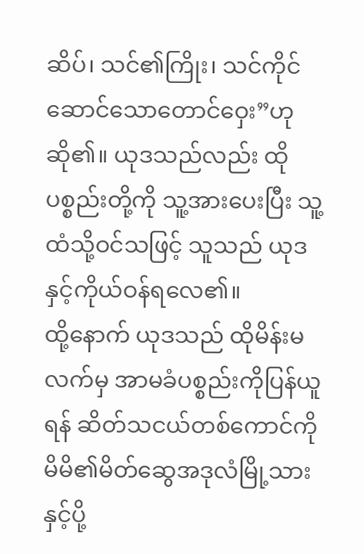ဆိပ်၊ သင်၏ကြိုး၊ သင်ကိုင်ဆောင်သောတောင်ဝှေး”ဟု ဆို၏။ ယုဒသည်လည်း ထိုပစ္စည်းတို့ကို သူ့အားပေးပြီး သူ့ထံသို့ဝင်သဖြင့် သူသည် ယုဒနှင့်ကိုယ်ဝန်ရလေ၏။
ထို့နောက် ယုဒသည် ထိုမိန်းမလက်မှ အာမခံပစ္စည်းကိုပြန်ယူရန် ဆိတ်သငယ်တစ်ကောင်ကို မိမိ၏မိတ်ဆွေအဒုလံမြို့သားနှင့်ပို့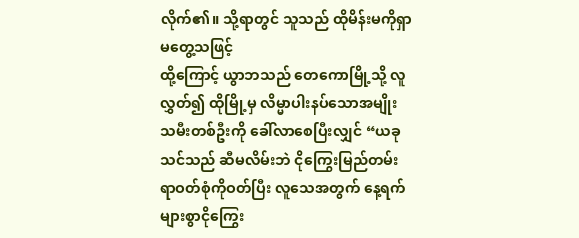လိုက်၏။ သို့ရာတွင် သူသည် ထိုမိန်းမကိုရှာမတွေ့သဖြင့်
ထို့ကြောင့် ယွာဘသည် တေကောမြို့သို့ လူလွှတ်၍ ထိုမြို့မှ လိမ္မာပါးနပ်သောအမျိုးသမီးတစ်ဦးကို ခေါ်လာစေပြီးလျှင် “ယခု သင်သည် ဆီမလိမ်းဘဲ ငိုကြွေးမြည်တမ်းရာဝတ်စုံကိုဝတ်ပြီး လူသေအတွက် နေ့ရက်များစွာငိုကြွေး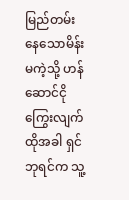မြည်တမ်းနေသောမိန်းမကဲ့သို့ ဟန်ဆောင်ငိုကြွေးလျက်
ထိုအခါ ရှင်ဘုရင်က သူ့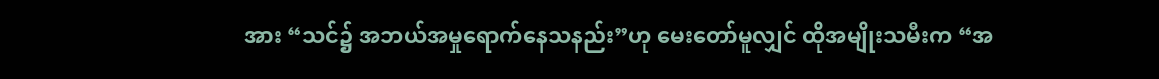အား “သင်၌ အဘယ်အမှုရောက်နေသနည်း”ဟု မေးတော်မူလျှင် ထိုအမျိုးသမီးက “အ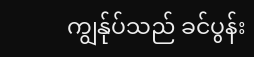ကျွန်ုပ်သည် ခင်ပွန်း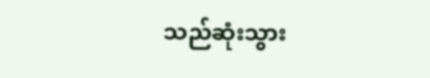သည်ဆုံးသွား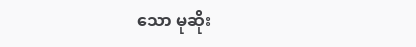သော မုဆိုး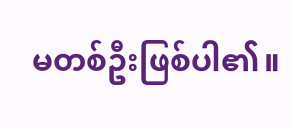မတစ်ဦးဖြစ်ပါ၏။